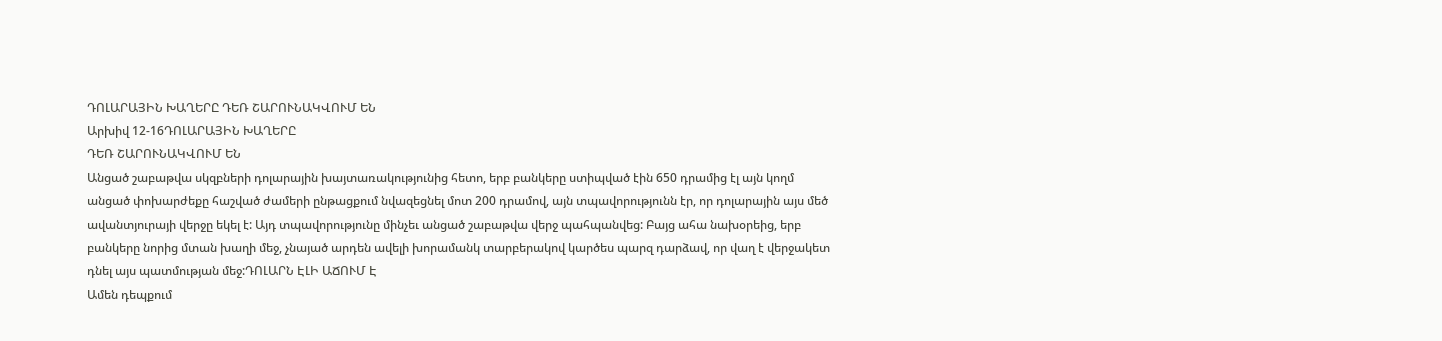ԴՈԼԱՐԱՅԻՆ ԽԱՂԵՐԸ ԴԵՌ ՇԱՐՈՒՆԱԿՎՈՒՄ ԵՆ
Արխիվ 12-16ԴՈԼԱՐԱՅԻՆ ԽԱՂԵՐԸ
ԴԵՌ ՇԱՐՈՒՆԱԿՎՈՒՄ ԵՆ
Անցած շաբաթվա սկզբների դոլարային խայտառակությունից հետո, երբ բանկերը ստիպված էին 650 դրամից էլ այն կողմ անցած փոխարժեքը հաշված ժամերի ընթացքում նվազեցնել մոտ 200 դրամով, այն տպավորությունն էր, որ դոլարային այս մեծ ավանտյուրայի վերջը եկել է: Այդ տպավորությունը մինչեւ անցած շաբաթվա վերջ պահպանվեց: Բայց ահա նախօրեից, երբ բանկերը նորից մտան խաղի մեջ, չնայած արդեն ավելի խորամանկ տարբերակով կարծես պարզ դարձավ, որ վաղ է վերջակետ դնել այս պատմության մեջ:ԴՈԼԱՐՆ ԷԼԻ ԱՃՈՒՄ Է
Ամեն դեպքում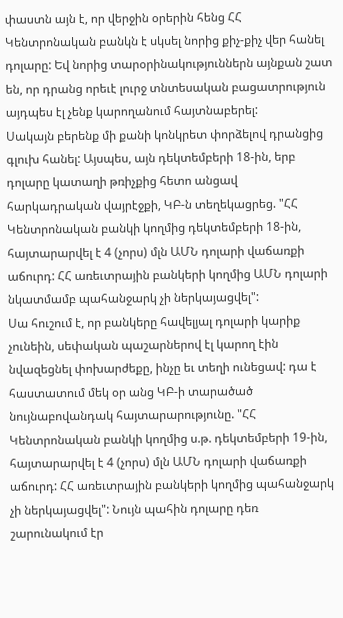փաստն այն է, որ վերջին օրերին հենց ՀՀ Կենտրոնական բանկն է սկսել նորից քիչ-քիչ վեր հանել դոլարը: Եվ նորից տարօրինակություններն այնքան շատ են, որ դրանց որեւէ լուրջ տնտեսական բացատրություն այդպես էլ չենք կարողանում հայտնաբերել:
Սակայն բերենք մի քանի կոնկրետ փորձելով դրանցից գլուխ հանել: Այսպես, այն դեկտեմբերի 18-ին, երբ դոլարը կատաղի թռիչքից հետո անցավ հարկադրական վայրէջքի, ԿԲ-ն տեղեկացրեց. "ՀՀ Կենտրոնական բանկի կողմից դեկտեմբերի 18-ին, հայտարարվել է 4 (չորս) մլն ԱՄՆ դոլարի վաճառքի աճուրդ: ՀՀ առեւտրային բանկերի կողմից ԱՄՆ դոլարի նկատմամբ պահանջարկ չի ներկայացվել":
Սա հուշում է, որ բանկերը հավելյալ դոլարի կարիք չունեին, սեփական պաշարներով էլ կարող էին նվազեցնել փոխարժեքը, ինչը եւ տեղի ունեցավ: դա է հաստատում մեկ օր անց ԿԲ-ի տարածած նույնաբովանդակ հայտարարությունը. "ՀՀ Կենտրոնական բանկի կողմից ս.թ. դեկտեմբերի 19-ին, հայտարարվել է 4 (չորս) մլն ԱՄՆ դոլարի վաճառքի աճուրդ: ՀՀ առեւտրային բանկերի կողմից պահանջարկ չի ներկայացվել": Նույն պահին դոլարը դեռ շարունակում էր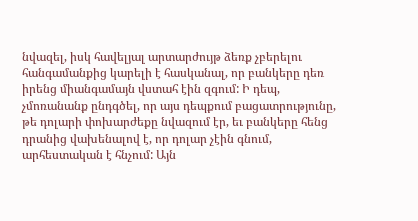նվազել, իսկ հավելյալ արտարժույթ ձեռք չբերելու հանգամանքից կարելի է հասկանալ, որ բանկերը դեռ իրենց միանգամայն վստահ էին զգում: Ի դեպ, չմոռանանք ընդգծել, որ այս դեպքում բացատրությունը, թե դոլարի փոխարժեքը նվազում էր, եւ բանկերը հենց դրանից վախենալով է, որ դոլար չէին գնում, արհեստական է հնչում: Այն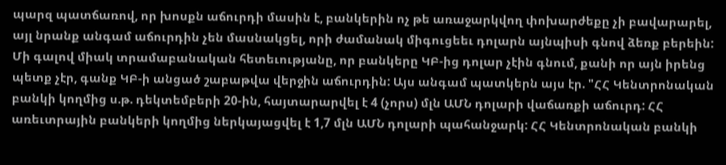պարզ պատճառով, որ խոսքն աճուրդի մասին է, բանկերին ոչ թե առաջարկվող փոխարժեքը չի բավարարել, այլ նրանք անգամ աճուրդին չեն մասնակցել, որի ժամանակ միգուցեեւ դոլարն այնպիսի գնով ձեռք բերեին:
Մի գալով միակ տրամաբանական հետեւությանը, որ բանկերը ԿԲ-ից դոլար չէին գնում, քանի որ այն իրենց պետք չէր, գանք ԿԲ-ի անցած շաբաթվա վերջին աճուրդին: Այս անգամ պատկերն այս էր. "ՀՀ Կենտրոնական բանկի կողմից ս.թ. դեկտեմբերի 20-ին, հայտարարվել է 4 (չորս) մլն ԱՄՆ դոլարի վաճառքի աճուրդ: ՀՀ առեւտրային բանկերի կողմից ներկայացվել է 1,7 մլն ԱՄՆ դոլարի պահանջարկ: ՀՀ Կենտրոնական բանկի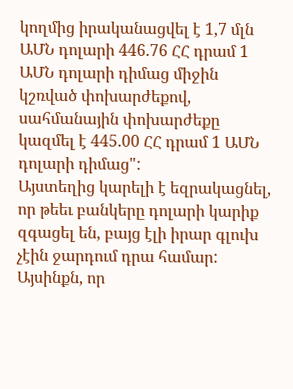կողմից իրականացվել է 1,7 մլն ԱՄՆ դոլարի 446.76 ՀՀ դրամ 1 ԱՄՆ դոլարի դիմաց միջին կշռված փոխարժեքով, սահմանային փոխարժեքը կազմել է 445.00 ՀՀ դրամ 1 ԱՄՆ դոլարի դիմաց":
Այստեղից կարելի է եզրակացնել, որ թեեւ բանկերը դոլարի կարիք զգացել են, բայց էլի իրար գլուխ չէին ջարդում դրա համար: Այսինքն, որ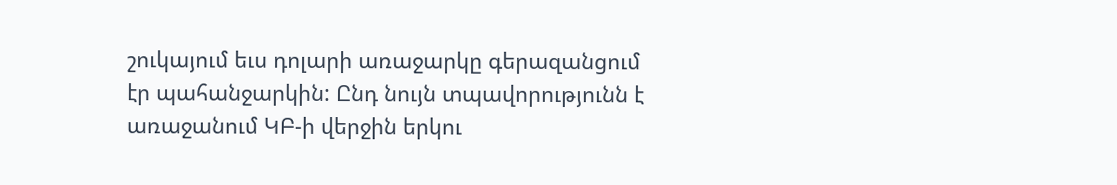շուկայում եւս դոլարի առաջարկը գերազանցում էր պահանջարկին: Ընդ նույն տպավորությունն է առաջանում ԿԲ-ի վերջին երկու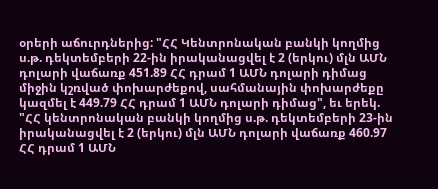օրերի աճուրդներից: "ՀՀ Կենտրոնական բանկի կողմից ս.թ. դեկտեմբերի 22-ին իրականացվել է 2 (երկու) մլն ԱՄՆ դոլարի վաճառք 451.89 ՀՀ դրամ 1 ԱՄՆ դոլարի դիմաց միջին կշռված փոխարժեքով, սահմանային փոխարժեքը կազմել է 449.79 ՀՀ դրամ 1 ԱՄՆ դոլարի դիմաց", եւ երեկ. "ՀՀ կենտրոնական բանկի կողմից ս.թ. դեկտեմբերի 23-ին իրականացվել է 2 (երկու) մլն ԱՄՆ դոլարի վաճառք 460.97 ՀՀ դրամ 1 ԱՄՆ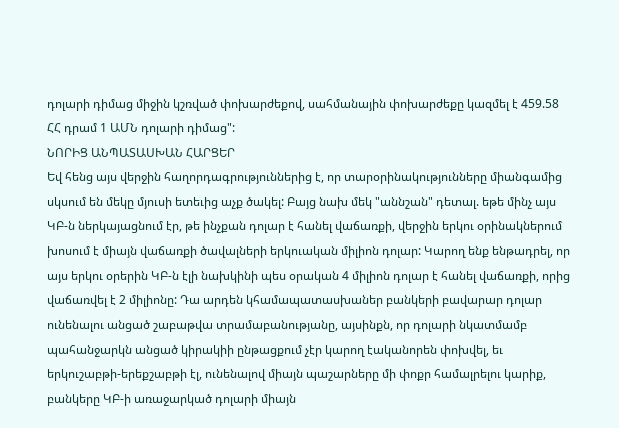դոլարի դիմաց միջին կշռված փոխարժեքով, սահմանային փոխարժեքը կազմել է 459.58 ՀՀ դրամ 1 ԱՄՆ դոլարի դիմաց":
ՆՈՐԻՑ ԱՆՊԱՏԱՍԽԱՆ ՀԱՐՑԵՐ
Եվ հենց այս վերջին հաղորդագրություններից է, որ տարօրինակությունները միանգամից սկսում են մեկը մյուսի ետեւից աչք ծակել: Բայց նախ մեկ "աննշան" դետալ. եթե մինչ այս ԿԲ-ն ներկայացնում էր, թե ինչքան դոլար է հանել վաճառքի, վերջին երկու օրինակներում խոսում է միայն վաճառքի ծավալների երկուական միլիոն դոլար: Կարող ենք ենթադրել, որ այս երկու օրերին ԿԲ-ն էլի նախկինի պես օրական 4 միլիոն դոլար է հանել վաճառքի, որից վաճառվել է 2 միլիոնը: Դա արդեն կհամապատասխաներ բանկերի բավարար դոլար ունենալու անցած շաբաթվա տրամաբանությանը, այսինքն, որ դոլարի նկատմամբ պահանջարկն անցած կիրակիի ընթացքում չէր կարող էականորեն փոխվել, եւ երկուշաբթի-երեքշաբթի էլ, ունենալով միայն պաշարները մի փոքր համալրելու կարիք, բանկերը ԿԲ-ի առաջարկած դոլարի միայն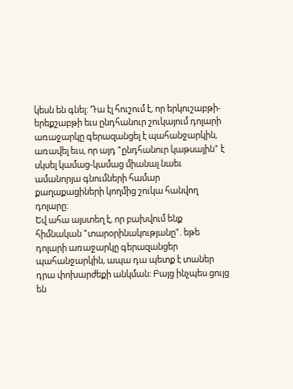կեսն են գնել: Դա էլ հուշում է, որ երկուշաբթի-երեքշաբթի եւս ընդհանուր շուկայում դոլարի առաջարկը գերազանցել է պահանջարկին, առավել եւս, որ այդ "ընդհանուր կաթսային" է սկսել կամաց-կամաց միանալ նաեւ ամանորյա գնումների համար քաղաքացիների կողմից շուկա հանվող դոլարը:
Եվ ահա այստեղ է, որ բախվում ենք հիմնական "տարօրինակությանը". եթե դոլարի առաջարկը գերազանցեր պահանջարկին, ապա դա պետք է տաներ դրա փոխարժեքի անկման: Բայց ինչպես ցույց են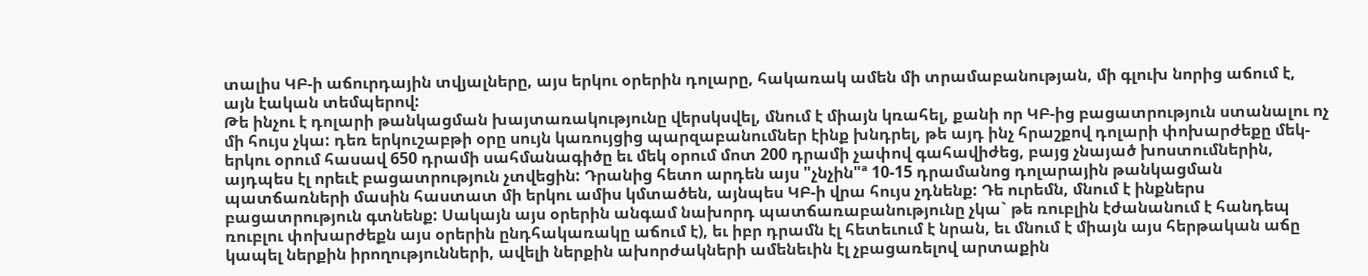տալիս ԿԲ-ի աճուրդային տվյալները, այս երկու օրերին դոլարը, հակառակ ամեն մի տրամաբանության, մի գլուխ նորից աճում է, այն էական տեմպերով:
Թե ինչու է դոլարի թանկացման խայտառակությունը վերսկսվել, մնում է միայն կռահել, քանի որ ԿԲ-ից բացատրություն ստանալու ոչ մի հույս չկա: դեռ երկուշաբթի օրը սույն կառույցից պարզաբանումներ էինք խնդրել, թե այդ ինչ հրաշքով դոլարի փոխարժեքը մեկ-երկու օրում հասավ 650 դրամի սահմանագիծը եւ մեկ օրում մոտ 200 դրամի չափով գահավիժեց, բայց չնայած խոստումներին, այդպես էլ որեւէ բացատրություն չտվեցին: Դրանից հետո արդեն այս "չնչին"ª 10-15 դրամանոց դոլարային թանկացման պատճառների մասին հաստատ մի երկու ամիս կմտածեն, այնպես ԿԲ-ի վրա հույս չդնենք: Դե ուրեմն, մնում է ինքներս բացատրություն գտնենք: Սակայն այս օրերին անգամ նախորդ պատճառաբանությունը չկա` թե ռուբլին էժանանում է հանդեպ ռուբլու փոխարժեքն այս օրերին ընդհակառակը աճում է), եւ իբր դրամն էլ հետեւում է նրան, եւ մնում է միայն այս հերթական աճը կապել ներքին իրողությունների, ավելի ներքին ախորժակների ամենեւին էլ չբացառելով արտաքին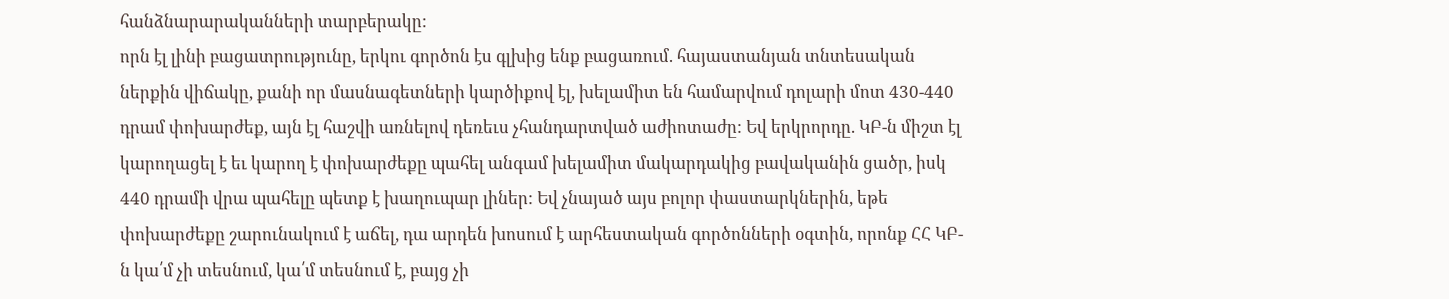հանձնարարականների տարբերակը:
որն էլ լինի բացատրությունը, երկու գործոն էս գլխից ենք բացառում. հայաստանյան տնտեսական ներքին վիճակը, քանի որ մասնագետների կարծիքով էլ, խելամիտ են համարվում դոլարի մոտ 430-440 դրամ փոխարժեք, այն էլ հաշվի առնելով դեռեւս չհանդարտված աժիոտաժը: Եվ երկրորդը. ԿԲ-ն միշտ էլ կարողացել է եւ կարող է փոխարժեքը պահել անգամ խելամիտ մակարդակից բավականին ցածր, իսկ 440 դրամի վրա պահելը պետք է խաղուպար լիներ: Եվ չնայած այս բոլոր փաստարկներին, եթե փոխարժեքը շարունակում է աճել, դա արդեն խոսում է արհեստական գործոնների օգտին, որոնք ՀՀ ԿԲ-ն կա՛մ չի տեսնում, կա՛մ տեսնում է, բայց չի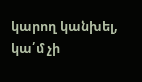կարող կանխել, կա՛մ չի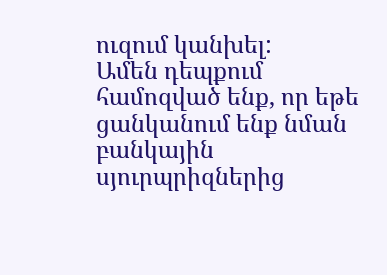ուզում կանխել:
Ամեն դեպքում համոզված ենք, որ եթե ցանկանում ենք նման բանկային սյուրպրիզներից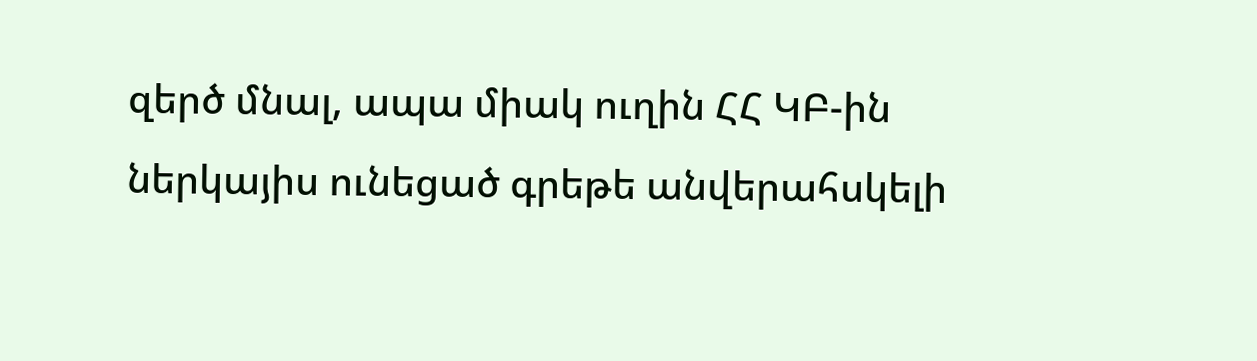զերծ մնալ, ապա միակ ուղին ՀՀ ԿԲ-ին ներկայիս ունեցած գրեթե անվերահսկելի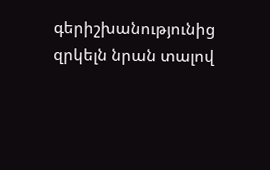գերիշխանությունից զրկելն նրան տալով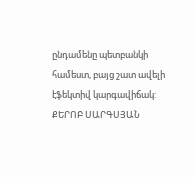ընդամենը պետբանկի համեստ, բայց շատ ավելի էֆեկտիվ կարգավիճակ:
ՔԵՐՈԲ ՍԱՐԳՍՅԱՆ